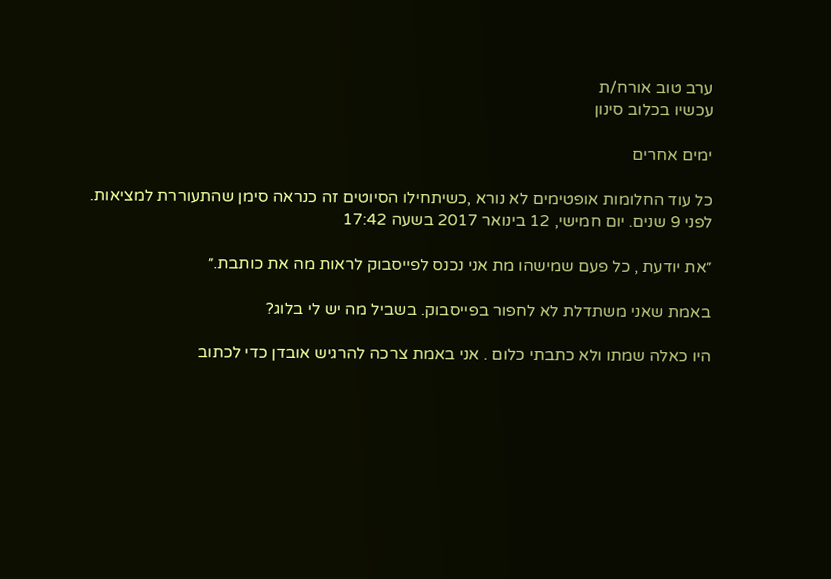ערב טוב אורח/ת
עכשיו בכלוב סינון

ימים אחרים

כל עוד החלומות אופטימים לא נורא ,כשיתחילו הסיוטים זה כנראה סימן שהתעוררת למציאות.
לפני 9 שנים. יום חמישי, 12 בינואר 2017 בשעה 17:42

״את יודעת , כל פעם שמישהו מת אני נכנס לפייסבוק לראות מה את כותבת.״

באמת שאני משתדלת לא לחפור בפייסבוק. בשביל מה יש לי בלוג?

היו כאלה שמתו ולא כתבתי כלום . אני באמת צרכה להרגיש אובדן כדי לכתוב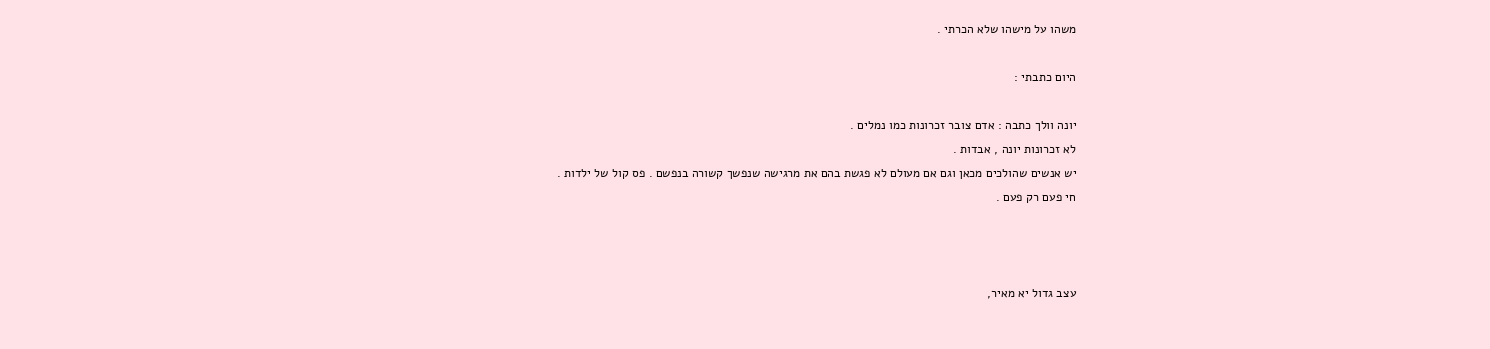משהו על מישהו שלא הכרתי .

היום כתבתי :

יונה וולך כתבה : אדם צובר זכרונות כמו נמלים .
לא זכרונות יונה , אבדות .
יש אנשים שהולכים מכאן וגם אם מעולם לא פגשת בהם את מרגישה שנפשך קשורה בנפשם . פס קול של ילדות .
חי פעם רק פעם .



עצב גדול יא מאיר,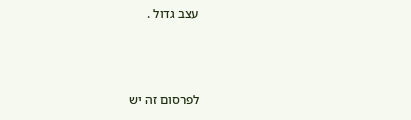עצב גדול .



לפרסום זה יש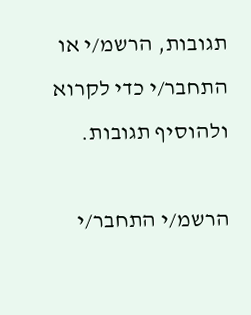תגובות, הרשמ/י או התחבר/י כדי לקרוא ולהוסיף תגובות.

הרשמ/י התחבר/י